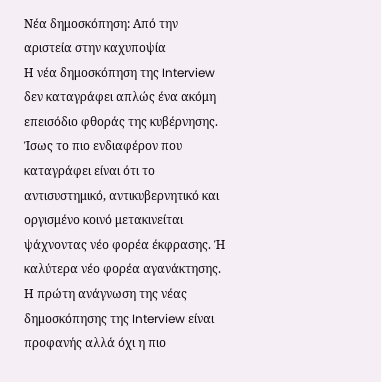Νέα δημοσκόπηση: Από την αριστεία στην καχυποψία
Η νέα δημοσκόπηση της Interview δεν καταγράφει απλώς ένα ακόμη επεισόδιο φθοράς της κυβέρνησης. Ίσως το πιο ενδιαφέρον που καταγράφει είναι ότι το αντισυστημικό, αντικυβερνητικό και οργισμένο κοινό μετακινείται ψάχνοντας νέο φορέα έκφρασης. Ή καλύτερα νέο φορέα αγανάκτησης.
Η πρώτη ανάγνωση της νέας δημοσκόπησης της Interview είναι προφανής αλλά όχι η πιο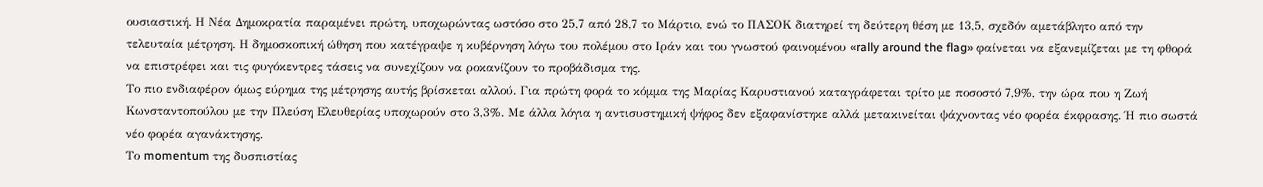ουσιαστική. Η Νέα Δημοκρατία παραμένει πρώτη, υποχωρώντας ωστόσο στο 25,7 από 28,7 το Μάρτιο, ενώ το ΠΑΣΟΚ διατηρεί τη δεύτερη θέση με 13,5, σχεδόν αμετάβλητο από την τελευταία μέτρηση. Η δημοσκοπική ώθηση που κατέγραψε η κυβέρνηση λόγω του πολέμου στο Ιράν και του γνωστού φαινομένου «rally around the flag» φαίνεται να εξανεμίζεται με τη φθορά να επιστρέφει και τις φυγόκεντρες τάσεις να συνεχίζουν να ροκανίζουν το προβάδισμα της.
Το πιο ενδιαφέρον όμως εύρημα της μέτρησης αυτής βρίσκεται αλλού. Για πρώτη φορά το κόμμα της Μαρίας Καρυστιανού καταγράφεται τρίτο με ποσοστό 7,9%, την ώρα που η Ζωή Κωνσταντοπούλου με την Πλεύση Ελευθερίας υποχωρούν στο 3,3%. Με άλλα λόγια η αντισυστημική ψήφος δεν εξαφανίστηκε αλλά μετακινείται ψάχνοντας νέο φορέα έκφρασης. Ή πιο σωστά νέο φορέα αγανάκτησης.
Το momentum της δυσπιστίας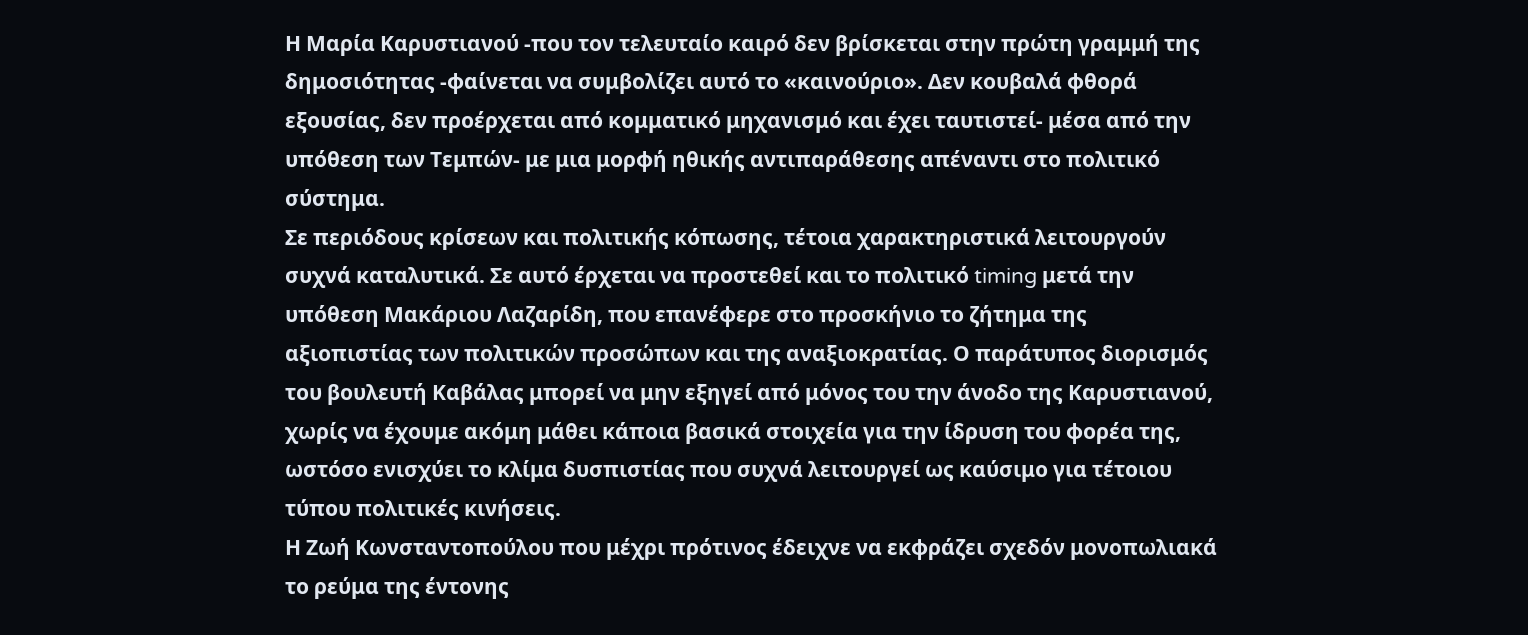Η Μαρία Καρυστιανού -που τον τελευταίο καιρό δεν βρίσκεται στην πρώτη γραμμή της δημοσιότητας -φαίνεται να συμβολίζει αυτό το «καινούριο». Δεν κουβαλά φθορά εξουσίας, δεν προέρχεται από κομματικό μηχανισμό και έχει ταυτιστεί- μέσα από την υπόθεση των Τεμπών- με μια μορφή ηθικής αντιπαράθεσης απέναντι στο πολιτικό σύστημα.
Σε περιόδους κρίσεων και πολιτικής κόπωσης, τέτοια χαρακτηριστικά λειτουργούν συχνά καταλυτικά. Σε αυτό έρχεται να προστεθεί και το πολιτικό timing μετά την υπόθεση Μακάριου Λαζαρίδη, που επανέφερε στο προσκήνιο το ζήτημα της αξιοπιστίας των πολιτικών προσώπων και της αναξιοκρατίας. Ο παράτυπος διορισμός του βουλευτή Καβάλας μπορεί να μην εξηγεί από μόνος του την άνοδο της Καρυστιανού, χωρίς να έχουμε ακόμη μάθει κάποια βασικά στοιχεία για την ίδρυση του φορέα της, ωστόσο ενισχύει το κλίμα δυσπιστίας που συχνά λειτουργεί ως καύσιμο για τέτοιου τύπου πολιτικές κινήσεις.
Η Ζωή Κωνσταντοπούλου που μέχρι πρότινος έδειχνε να εκφράζει σχεδόν μονοπωλιακά το ρεύμα της έντονης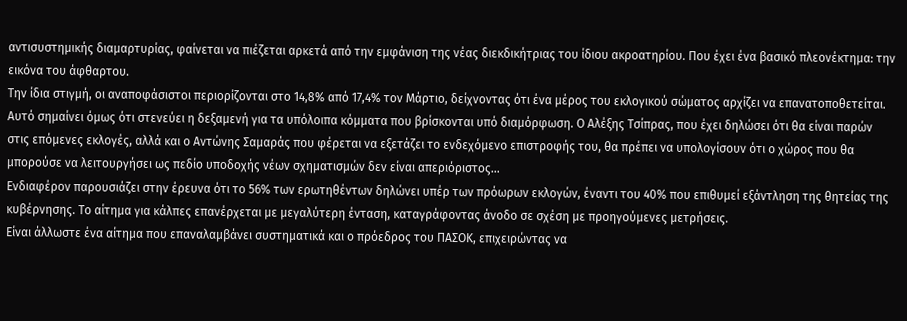αντισυστημικής διαμαρτυρίας, φαίνεται να πιέζεται αρκετά από την εμφάνιση της νέας διεκδικήτριας του ίδιου ακροατηρίου. Που έχει ένα βασικό πλεονέκτημα: την εικόνα του άφθαρτου.
Την ίδια στιγμή, οι αναποφάσιστοι περιορίζονται στο 14,8% από 17,4% τον Μάρτιο, δείχνοντας ότι ένα μέρος του εκλογικού σώματος αρχίζει να επανατοποθετείται. Αυτό σημαίνει όμως ότι στενεύει η δεξαμενή για τα υπόλοιπα κόμματα που βρίσκονται υπό διαμόρφωση. Ο Αλέξης Τσίπρας, που έχει δηλώσει ότι θα είναι παρών στις επόμενες εκλογές, αλλά και ο Αντώνης Σαμαράς που φέρεται να εξετάζει το ενδεχόμενο επιστροφής του, θα πρέπει να υπολογίσουν ότι ο χώρος που θα μπορούσε να λειτουργήσει ως πεδίο υποδοχής νέων σχηματισμών δεν είναι απεριόριστος…
Ενδιαφέρον παρουσιάζει στην έρευνα ότι το 56% των ερωτηθέντων δηλώνει υπέρ των πρόωρων εκλογών, έναντι του 40% που επιθυμεί εξάντληση της θητείας της κυβέρνησης. Το αίτημα για κάλπες επανέρχεται με μεγαλύτερη ένταση, καταγράφοντας άνοδο σε σχέση με προηγούμενες μετρήσεις.
Είναι άλλωστε ένα αίτημα που επαναλαμβάνει συστηματικά και ο πρόεδρος του ΠΑΣΟΚ, επιχειρώντας να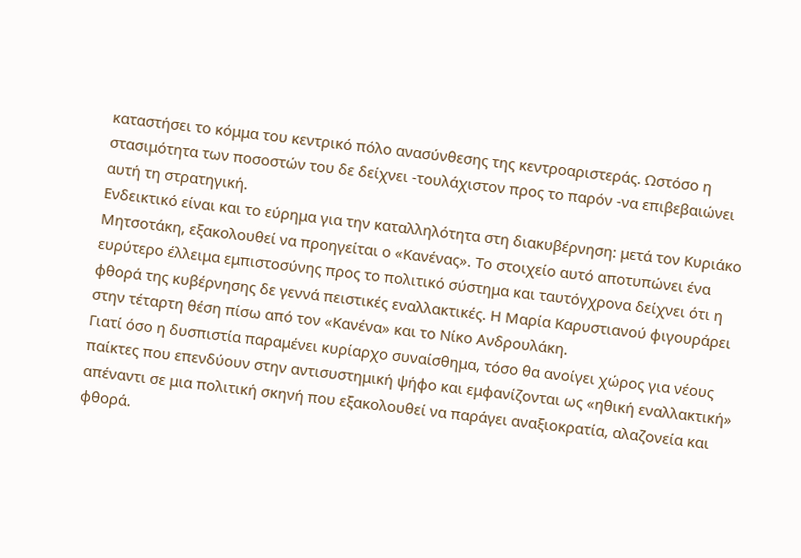καταστήσει το κόμμα του κεντρικό πόλο ανασύνθεσης της κεντροαριστεράς. Ωστόσο η στασιμότητα των ποσοστών του δε δείχνει -τουλάχιστον προς το παρόν -να επιβεβαιώνει αυτή τη στρατηγική.
Ενδεικτικό είναι και το εύρημα για την καταλληλότητα στη διακυβέρνηση: μετά τον Κυριάκο Μητσοτάκη, εξακολουθεί να προηγείται ο «Κανένας». Το στοιχείο αυτό αποτυπώνει ένα ευρύτερο έλλειμα εμπιστοσύνης προς το πολιτικό σύστημα και ταυτόγχρονα δείχνει ότι η φθορά της κυβέρνησης δε γεννά πειστικές εναλλακτικές. Η Μαρία Καρυστιανού φιγουράρει στην τέταρτη θέση πίσω από τον «Κανένα» και το Νίκο Ανδρουλάκη.
Γιατί όσο η δυσπιστία παραμένει κυρίαρχο συναίσθημα, τόσο θα ανοίγει χώρος για νέους παίκτες που επενδύουν στην αντισυστημική ψήφο και εμφανίζονται ως «ηθική εναλλακτική» απέναντι σε μια πολιτική σκηνή που εξακολουθεί να παράγει αναξιοκρατία, αλαζονεία και φθορά.